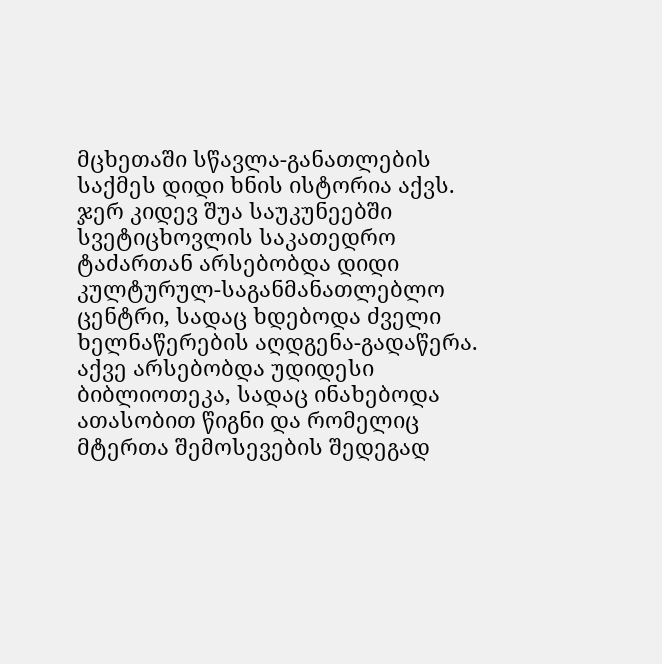მცხეთაში სწავლა-განათლების საქმეს დიდი ხნის ისტორია აქვს. ჯერ კიდევ შუა საუკუნეებში სვეტიცხოვლის საკათედრო ტაძართან არსებობდა დიდი კულტურულ-საგანმანათლებლო ცენტრი, სადაც ხდებოდა ძველი ხელნაწერების აღდგენა-გადაწერა. აქვე არსებობდა უდიდესი ბიბლიოთეკა, სადაც ინახებოდა ათასობით წიგნი და რომელიც მტერთა შემოსევების შედეგად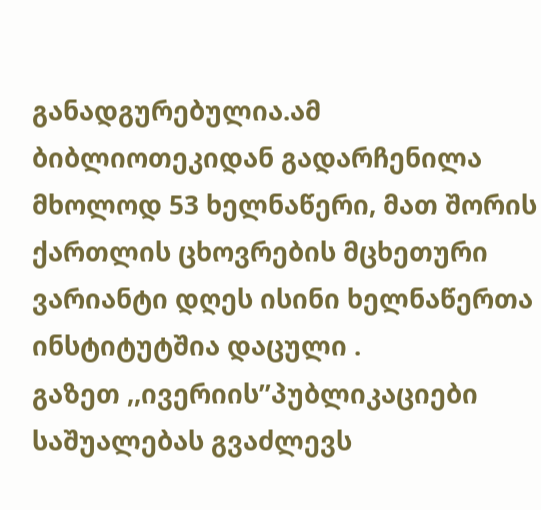განადგურებულია.ამ ბიბლიოთეკიდან გადარჩენილა მხოლოდ 53 ხელნაწერი, მათ შორის ქართლის ცხოვრების მცხეთური ვარიანტი დღეს ისინი ხელნაწერთა ინსტიტუტშია დაცული .
გაზეთ ,,ივერიის’’პუბლიკაციები საშუალებას გვაძლევს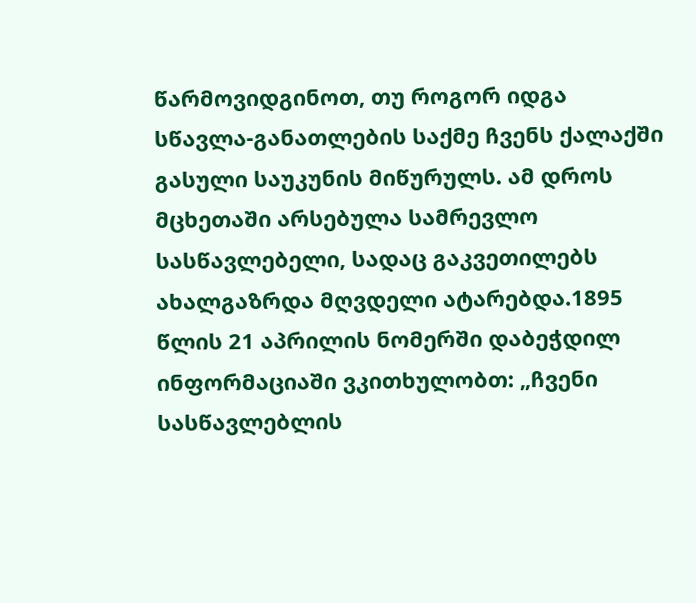წარმოვიდგინოთ, თუ როგორ იდგა სწავლა-განათლების საქმე ჩვენს ქალაქში გასული საუკუნის მიწურულს. ამ დროს მცხეთაში არსებულა სამრევლო სასწავლებელი, სადაც გაკვეთილებს ახალგაზრდა მღვდელი ატარებდა.1895 წლის 21 აპრილის ნომერში დაბეჭდილ ინფორმაციაში ვკითხულობთ: „ჩვენი სასწავლებლის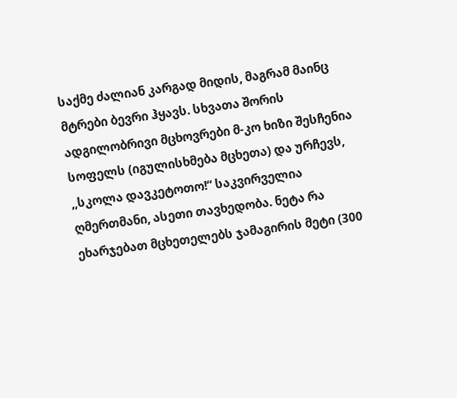საქმე ძალიან კარგად მიდის, მაგრამ მაინც მტრები ბევრი ჰყავს. სხვათა შორის ადგილობრივი მცხოვრები მ-კო ხიზი შესჩენია სოფელს (იგულისხმება მცხეთა) და ურჩევს, ,,სკოლა დავკეტოთო!“ საკვირველია ღმერთმანი, ასეთი თავხედობა. ნეტა რა ეხარჯებათ მცხეთელებს ჯამაგირის მეტი (300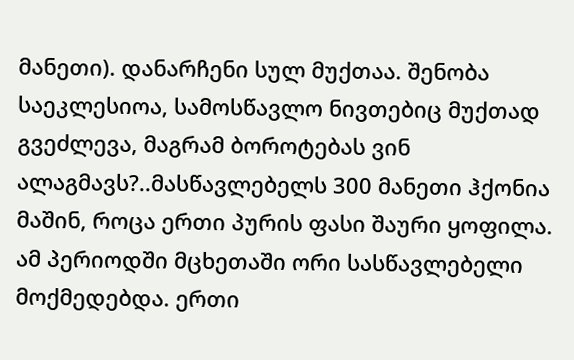მანეთი). დანარჩენი სულ მუქთაა. შენობა საეკლესიოა, სამოსწავლო ნივთებიც მუქთად გვეძლევა, მაგრამ ბოროტებას ვინ ალაგმავს?..მასწავლებელს 300 მანეთი ჰქონია მაშინ, როცა ერთი პურის ფასი შაური ყოფილა.
ამ პერიოდში მცხეთაში ორი სასწავლებელი მოქმედებდა. ერთი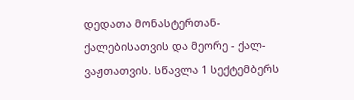დედათა მონასტერთან-ქალებისათვის და მეორე - ქალ-ვაჟთათვის. სწავლა 1 სექტემბერს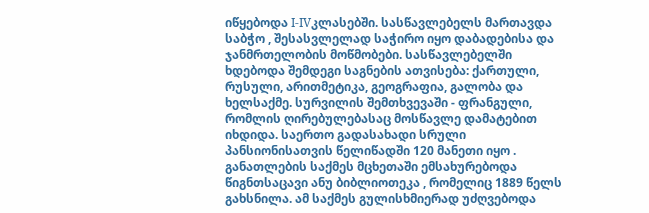იწყებოდა I-IVკლასებში. სასწავლებელს მართავდა საბჭო , შესასვლელად საჭირო იყო დაბადებისა და ჯანმრთელობის მოწმობები. სასწავლებელში ხდებოდა შემდეგი საგნების ათვისება: ქართული, რუსული, არითმეტიკა, გეოგრაფია, გალობა და ხელსაქმე. სურვილის შემთხვევაში - ფრანგული, რომლის ღირებულებასაც მოსწავლე დამატებით იხდიდა. საერთო გადასახადი სრული პანსიონისათვის წელიწადში 120 მანეთი იყო .
განათლების საქმეს მცხეთაში ემსახურებოდა წიგნთსაცავი ანუ ბიბლიოთეკა , რომელიც 1889 წელს გახსნილა. ამ საქმეს გულისხმიერად უძღვებოდა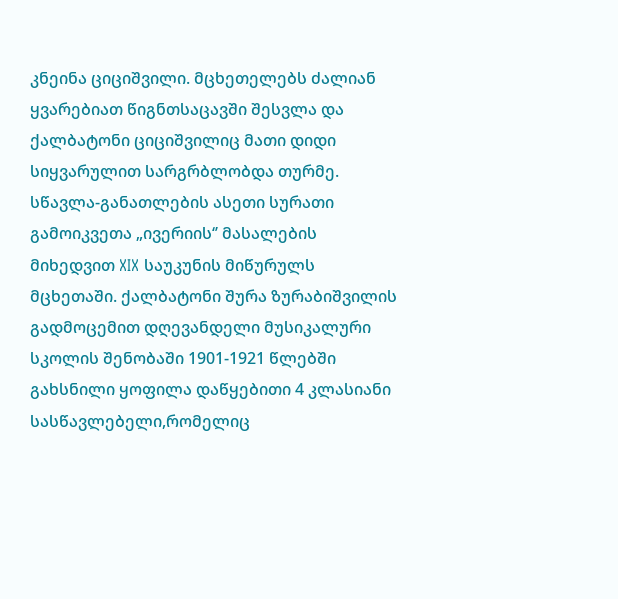კნეინა ციციშვილი. მცხეთელებს ძალიან ყვარებიათ წიგნთსაცავში შესვლა და ქალბატონი ციციშვილიც მათი დიდი სიყვარულით სარგრბლობდა თურმე.
სწავლა-განათლების ასეთი სურათი გამოიკვეთა „ივერიის‘’ მასალების მიხედვით XIX საუკუნის მიწურულს მცხეთაში. ქალბატონი შურა ზურაბიშვილის გადმოცემით დღევანდელი მუსიკალური სკოლის შენობაში 1901-1921 წლებში გახსნილი ყოფილა დაწყებითი 4 კლასიანი სასწავლებელი,რომელიც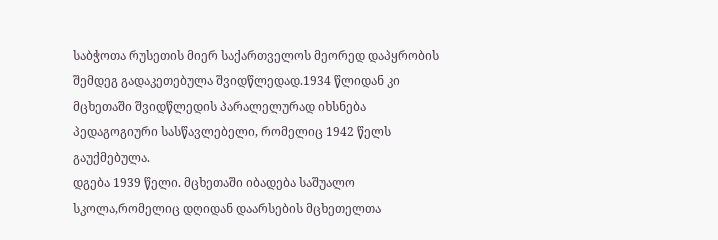საბჭოთა რუსეთის მიერ საქართველოს მეორედ დაპყრობის შემდეგ გადაკეთებულა შვიდწლედად.1934 წლიდან კი მცხეთაში შვიდწლედის პარალელურად იხსნება პედაგოგიური სასწავლებელი, რომელიც 1942 წელს გაუქმებულა.
დგება 1939 წელი. მცხეთაში იბადება საშუალო სკოლა,რომელიც დღიდან დაარსების მცხეთელთა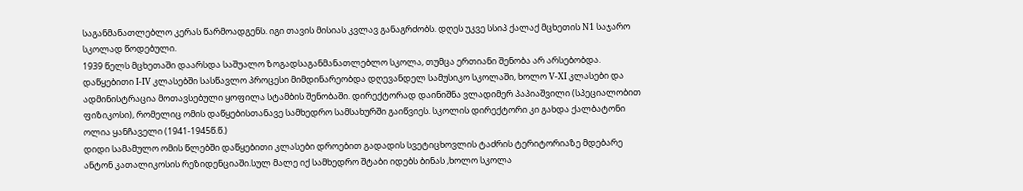საგანმანათლებლო კერას წარმოადგენს. იგი თავის მისიას კვლავ განაგრძობს. დღეს უკვე სსიპ ქალაქ მცხეთის N1 საჯარო სკოლად წოდებული.
1939 წელს მცხეთაში დაარსდა საშუალო ზოგადსაგანმანათლებლო სკოლა, თუმცა ერთიანი შენობა არ არსებობდა. დაწყებითი I-IV კლასებში სასწავლო პროცესი მიმდინარეობდა დღევანდელ სამუსიკო სკოლაში, ხოლო V-XI კლასები და ადმინისტრაცია მოთავსებული ყოფილა სტამბის შენობაში. დირექტორად დაინიშნა ვლადიმერ პაპიაშვილი (სპეციალობით ფიზიკოსი), რომელიც ომის დაწყებისთანავე სამხედრო სამსახურში გაიწვიეს. სკოლის დირექტორი კი გახდა ქალბატონი ოლია ყანჩაველი (1941-1945წ.წ.)
დიდი სამამულო ომის წლებში დაწყებითი კლასები დროებით გადადის სვეტიცხოვლის ტაძრის ტერიტორიაზე მდებარე ანტონ კათალიკოსის რეზიდენციაში.სულ მალე იქ სამხედრო შტაბი იდებს ბინას ,ხოლო სკოლა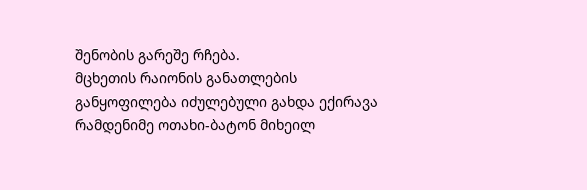შენობის გარეშე რჩება.
მცხეთის რაიონის განათლების განყოფილება იძულებული გახდა ექირავა რამდენიმე ოთახი-ბატონ მიხეილ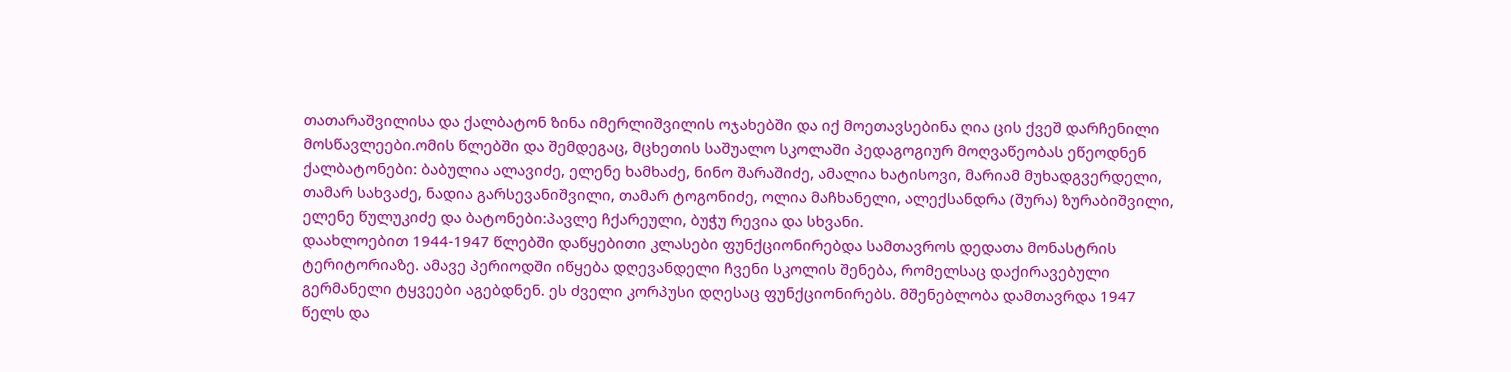თათარაშვილისა და ქალბატონ ზინა იმერლიშვილის ოჯახებში და იქ მოეთავსებინა ღია ცის ქვეშ დარჩენილი მოსწავლეები.ომის წლებში და შემდეგაც, მცხეთის საშუალო სკოლაში პედაგოგიურ მოღვაწეობას ეწეოდნენ ქალბატონები: ბაბულია ალავიძე, ელენე ხამხაძე, ნინო შარაშიძე, ამალია ხატისოვი, მარიამ მუხადგვერდელი, თამარ სახვაძე, ნადია გარსევანიშვილი, თამარ ტოგონიძე, ოლია მაჩხანელი, ალექსანდრა (შურა) ზურაბიშვილი, ელენე წულუკიძე და ბატონები:პავლე ჩქარეული, ბუჭუ რევია და სხვანი.
დაახლოებით 1944-1947 წლებში დაწყებითი კლასები ფუნქციონირებდა სამთავროს დედათა მონასტრის ტერიტორიაზე. ამავე პერიოდში იწყება დღევანდელი ჩვენი სკოლის შენება, რომელსაც დაქირავებული გერმანელი ტყვეები აგებდნენ. ეს ძველი კორპუსი დღესაც ფუნქციონირებს. მშენებლობა დამთავრდა 1947 წელს და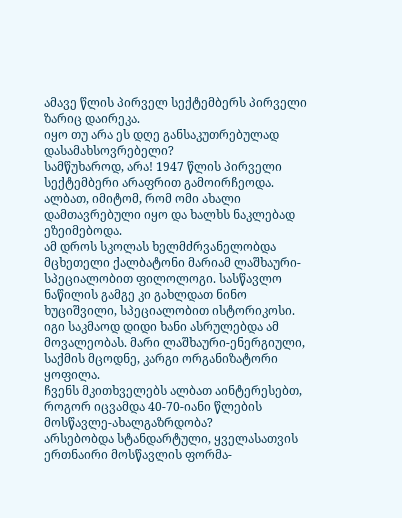ამავე წლის პირველ სექტემბერს პირველი ზარიც დაირეკა.
იყო თუ არა ეს დღე განსაკუთრებულად დასამახსოვრებელი?
სამწუხაროდ, არა! 1947 წლის პირველი სექტემბერი არაფრით გამოირჩეოდა. ალბათ, იმიტომ, რომ ომი ახალი დამთავრებული იყო და ხალხს ნაკლებად ეზეიმებოდა.
ამ დროს სკოლას ხელმძრვანელობდა მცხეთელი ქალბატონი მარიამ ლაშხაური-სპეციალობით ფილოლოგი. სასწავლო ნაწილის გამგე კი გახლდათ ნინო ხუციშვილი, სპეციალობით ისტორიკოსი. იგი საკმაოდ დიდი ხანი ასრულებდა ამ მოვალეობას. მარი ლაშხაური-ენერგიული, საქმის მცოდნე, კარგი ორგანიზატორი ყოფილა.
ჩვენს მკითხველებს ალბათ აინტერესებთ, როგორ იცვამდა 40-70-იანი წლების მოსწავლე-ახალგაზრდობა?
არსებობდა სტანდარტული, ყველასათვის ერთნაირი მოსწავლის ფორმა-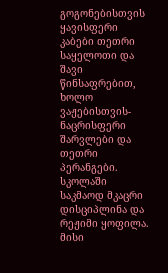გოგონებისთვის ყავისფერი კაბები თეთრი საყელოთი და შავი წინსაფრებით, ხოლო ვაჟებისთვის-ნაცრისფერი შარვლები და თეთრი პერანგები.
სკოლაში საკმაოდ მკაცრი დისციპლინა და რეჟიმი ყოფილა. მისი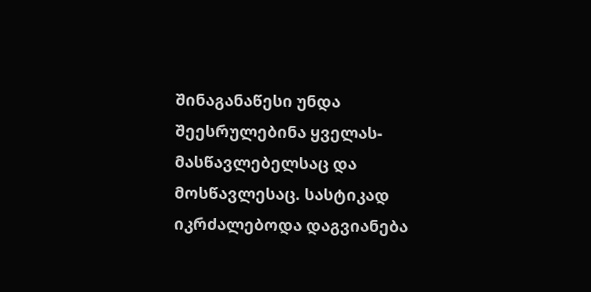შინაგანაწესი უნდა შეესრულებინა ყველას-მასწავლებელსაც და მოსწავლესაც. სასტიკად იკრძალებოდა დაგვიანება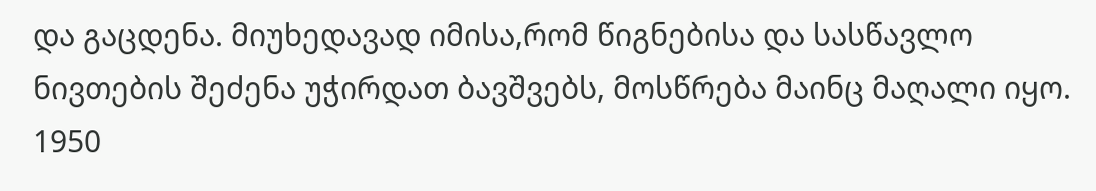და გაცდენა. მიუხედავად იმისა,რომ წიგნებისა და სასწავლო ნივთების შეძენა უჭირდათ ბავშვებს, მოსწრება მაინც მაღალი იყო.
1950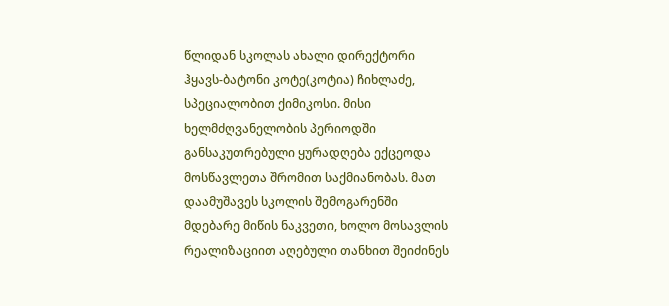წლიდან სკოლას ახალი დირექტორი ჰყავს-ბატონი კოტე(კოტია) ჩიხლაძე, სპეციალობით ქიმიკოსი. მისი ხელმძღვანელობის პერიოდში განსაკუთრებული ყურადღება ექცეოდა მოსწავლეთა შრომით საქმიანობას. მათ დაამუშავეს სკოლის შემოგარენში მდებარე მიწის ნაკვეთი, ხოლო მოსავლის რეალიზაციით აღებული თანხით შეიძინეს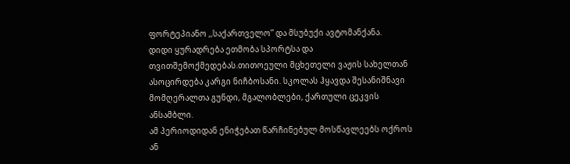ფორტეპიანო ,,საქართველო“ და მსუბუქი ავტომანქანა.
დიდი ყურადრება ეთმობა სპორტსა და თვითშემოქმედებას.თითოეული მცხეთელი ვაჟის სახელთან ასოცირდება კარგი ნიჩბოსანი. სკოლას ჰყავდა შესანიშნავი მომღერალთა გუნდი, მგალობლები, ქართული ცეკვის ანსამბლი.
ამ პერიოდიდან ენიჭებათ წარჩინებულ მოსწავლეებს ოქროს ან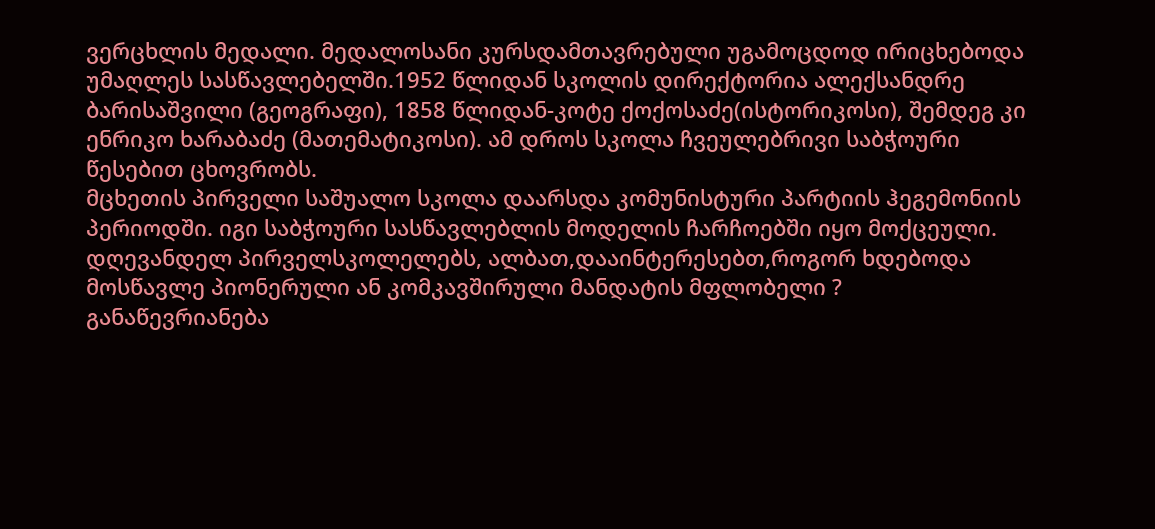ვერცხლის მედალი. მედალოსანი კურსდამთავრებული უგამოცდოდ ირიცხებოდა უმაღლეს სასწავლებელში.1952 წლიდან სკოლის დირექტორია ალექსანდრე ბარისაშვილი (გეოგრაფი), 1858 წლიდან-კოტე ქოქოსაძე(ისტორიკოსი), შემდეგ კი ენრიკო ხარაბაძე (მათემატიკოსი). ამ დროს სკოლა ჩვეულებრივი საბჭოური წესებით ცხოვრობს.
მცხეთის პირველი საშუალო სკოლა დაარსდა კომუნისტური პარტიის ჰეგემონიის პერიოდში. იგი საბჭოური სასწავლებლის მოდელის ჩარჩოებში იყო მოქცეული.
დღევანდელ პირველსკოლელებს, ალბათ,დააინტერესებთ,როგორ ხდებოდა
მოსწავლე პიონერული ან კომკავშირული მანდატის მფლობელი ?
განაწევრიანება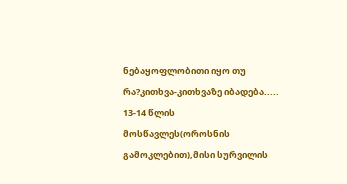ნებაყოფლობითი იყო თუ რა?კითხვა-კითხვაზე იბადება.....
13-14 წლის მოსწავლეს(ოროსნის გამოკლებით),მისი სურვილის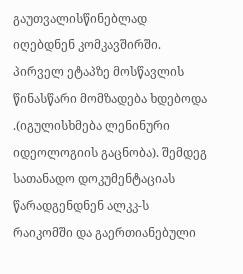გაუთვალისწინებლად იღებდნენ კომკავშირში. პირველ ეტაპზე მოსწავლის წინასწარი მომზადება ხდებოდა .(იგულისხმება ლენინური იდეოლოგიის გაცნობა). შემდეგ სათანადო დოკუმენტაციას წარადგენდნენ ალკკ-ს რაიკომში და გაერთიანებული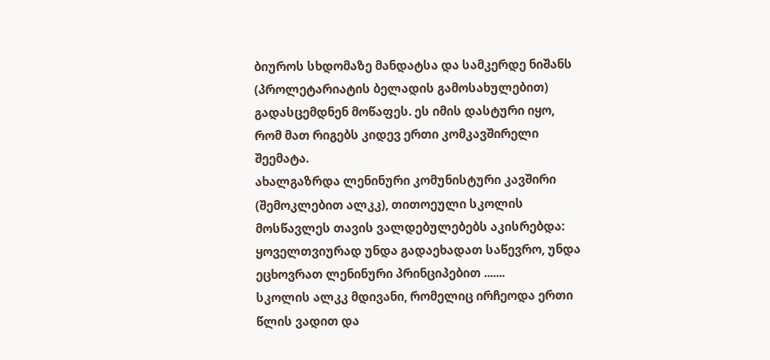ბიუროს სხდომაზე მანდატსა და სამკერდე ნიშანს (პროლეტარიატის ბელადის გამოსახულებით) გადასცემდნენ მოწაფეს. ეს იმის დასტური იყო, რომ მათ რიგებს კიდევ ერთი კომკავშირელი შეემატა.
ახალგაზრდა ლენინური კომუნისტური კავშირი (შემოკლებით ალკკ), თითოეული სკოლის მოსწავლეს თავის ვალდებულებებს აკისრებდა: ყოველთვიურად უნდა გადაეხადათ საწევრო, უნდა ეცხოვრათ ლენინური პრინციპებით .......
სკოლის ალკკ მდივანი, რომელიც ირჩეოდა ერთი წლის ვადით და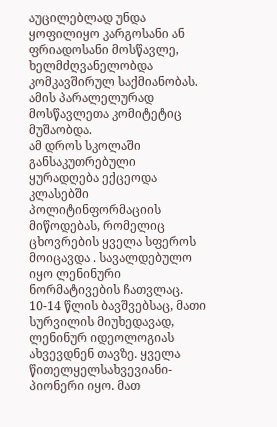აუცილებლად უნდა ყოფილიყო კარგოსანი ან ფრიადოსანი მოსწავლე, ხელმძღვანელობდა კომკავშირულ საქმიანობას. ამის პარალელურად მოსწავლეთა კომიტეტიც მუშაობდა.
ამ დროს სკოლაში განსაკუთრებული ყურადღება ექცეოდა კლასებში პოლიტინფორმაციის მიწოდებას, რომელიც ცხოვრების ყველა სფეროს მოიცავდა . სავალდებულო იყო ლენინური ნორმატივების ჩათვლაც.
10-14 წლის ბავშვებსაც, მათი სურვილის მიუხედავად, ლენინურ იდეოლოგიას ახვევდნენ თავზე. ყველა წითელყელსახვევიანი-პიონერი იყო. მათ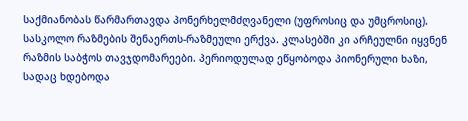საქმიანობას წარმართავდა პონერხელმძღვანელი (უფროსიც და უმცროსიც). სასკოლო რაზმების შენაერთს-რაზმეული ერქვა. კლასებში კი არჩეულნი იყვნენ რაზმის საბჭოს თავჯდომარეები. პერიოდულად ეწყობოდა პიონერული ხაზი, სადაც ხდებოდა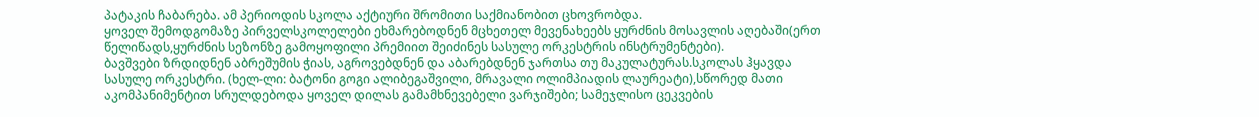პატაკის ჩაბარება. ამ პერიოდის სკოლა აქტიური შრომითი საქმიანობით ცხოვრობდა.
ყოველ შემოდგომაზე პირველსკოლელები ეხმარებოდნენ მცხეთელ მევენახეებს ყურძნის მოსავლის აღებაში(ერთ წელიწადს,ყურძნის სეზონზე გამოყოფილი პრემიით შეიძინეს სასულე ორკესტრის ინსტრუმენტები).
ბავშვები ზრდიდნენ აბრეშუმის ჭიას, აგროვებდნენ და აბარებდნენ ჯართსა თუ მაკულატურას.სკოლას ჰყავდა სასულე ორკესტრი. (ხელ-ლი: ბატონი გოგი ალიბეგაშვილი, მრავალი ოლიმპიადის ლაურეატი),სწორედ მათი აკომპანიმენტით სრულდებოდა ყოველ დილას გამამხნევებელი ვარჯიშები; სამეჯლისო ცეკვების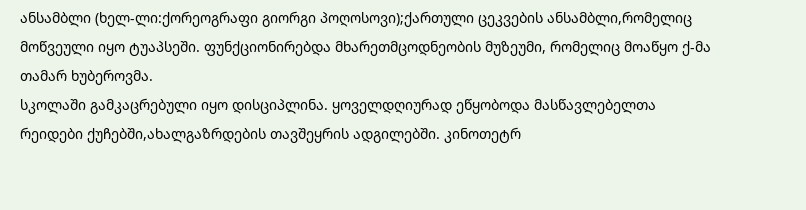ანსამბლი (ხელ-ლი:ქორეოგრაფი გიორგი პოღოსოვი);ქართული ცეკვების ანსამბლი,რომელიც მოწვეული იყო ტუაპსეში. ფუნქციონირებდა მხარეთმცოდნეობის მუზეუმი, რომელიც მოაწყო ქ-მა თამარ ხუბეროვმა.
სკოლაში გამკაცრებული იყო დისციპლინა. ყოველდღიურად ეწყობოდა მასწავლებელთა რეიდები ქუჩებში,ახალგაზრდების თავშეყრის ადგილებში. კინოთეტრ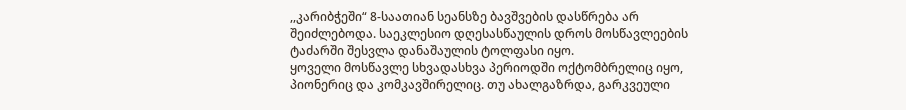,,კარიბჭეში“ 8-საათიან სეანსზე ბავშვების დასწრება არ შეიძლებოდა. საეკლესიო დღესასწაულის დროს მოსწავლეების ტაძარში შესვლა დანაშაულის ტოლფასი იყო.
ყოველი მოსწავლე სხვადასხვა პერიოდში ოქტომბრელიც იყო, პიონერიც და კომკავშირელიც. თუ ახალგაზრდა, გარკვეული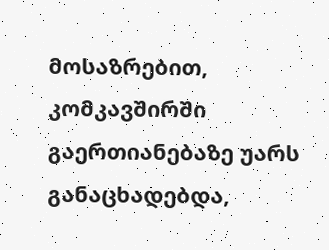მოსაზრებით, კომკავშირში გაერთიანებაზე უარს განაცხადებდა,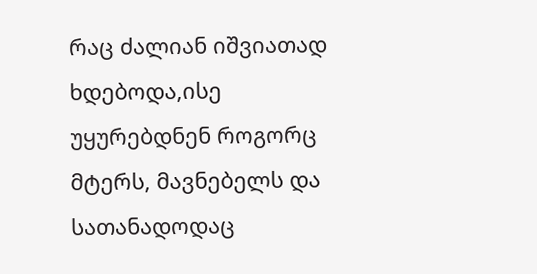რაც ძალიან იშვიათად ხდებოდა,ისე უყურებდნენ როგორც მტერს, მავნებელს და სათანადოდაც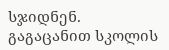სჯიდნენ.
გაგაცანით სკოლის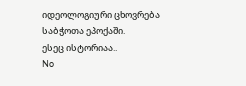იდეოლოგიური ცხოვრება საბჭოთა ეპოქაში.
ესეც ისტორიაა..
No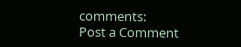comments:
Post a Comment